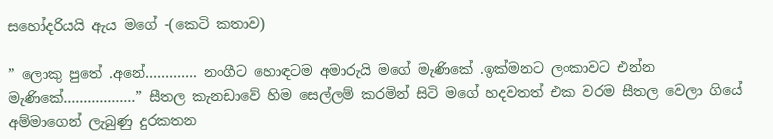සහෝදරියයි ඇය මගේ -(කෙටි කතාව)

” ලොකු පුතේ .අනේ…………. නංගීට හොඳටම අමාරුයි මගේ මැණිකේ .ඉක්මනට ලංකාවට එන්න මැණිකේ………………” සීතල කැනඩාවේ හිම සෙල්ලම් කරමින් සිටි මගේ හදවතත් එක වරම සීතල වෙලා ගියේ අම්මාගෙන් ලැබුණු දුරකතන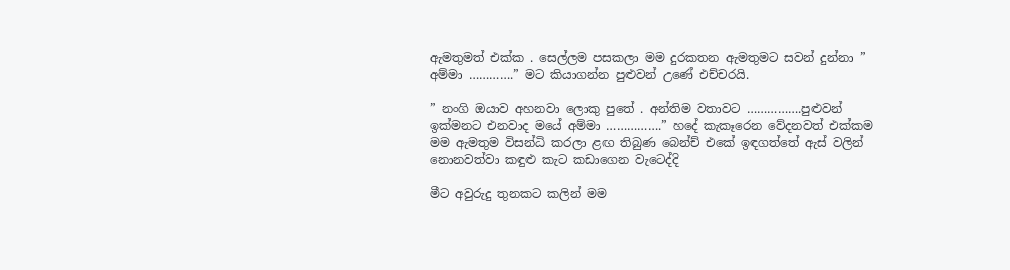ඇමතුමත් එක්ක . සෙල්ලම පසකලා මම දුරකතන ඇමතුමට සවන් දුන්නා ” අම්මා ………….” මට කියාගන්න පුළුවන් උණේ එච්චරයි.

” නංගි ඔයාව අහනවා ලොකු පුතේ . අන්තිම වතාවට …………….පුළුවන් ඉක්මනට එනවාද මයේ අම්මා …………….” හදේ කැකෑරෙන වේදනවත් එක්කම මම ඇමතුම විසන්ධි කරලා ළඟ තිබුණ බෙන්ච් එකේ ඉඳගත්තේ ඇස් වලින් නොනවත්වා කඳුළු කැට කඩාගෙන වැටෙද්දි

මීට අවුරුදු තුනකට කලින් මම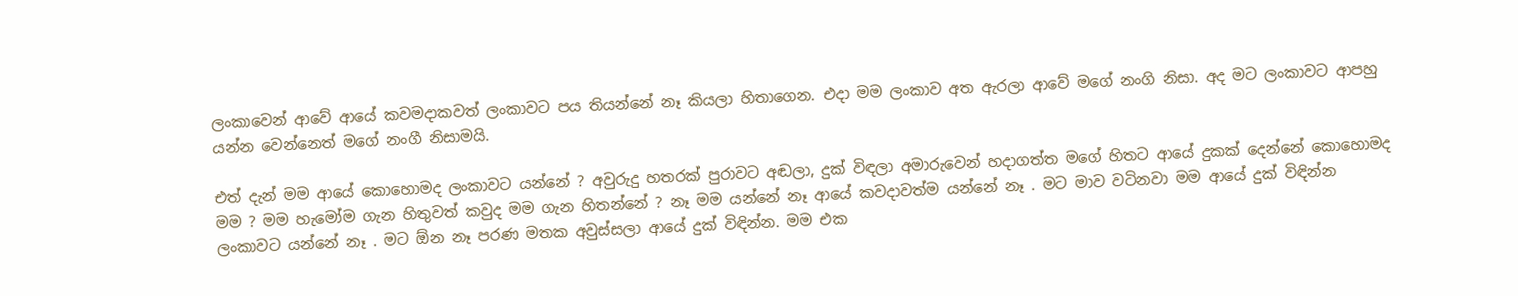ලංකාවෙන් ආවේ ආයේ කවමදාකවත් ලංකාවට පය තියන්නේ නෑ කියලා හිතාගෙන. එදා මම ලංකාව අත ඇරලා ආවේ මගේ නංගි නිසා. අද මට ලංකාවට ආපහු යන්න වෙන්නෙත් මගේ නංගී නිසාමයි.

එත් දැන් මම ආයේ කොහොමද ලංකාවට යන්නේ ? අවුරුදු හතරක් පුරාවට අඬලා, දුක් විඳලා අමාරුවෙන් හදාගත්ත මගේ හිතට ආයේ දුකක් දෙන්නේ කොහොමද මම ? මම හැමෝම ගැන හිතුවත් කවුද මම ගැන හිතන්නේ ? නෑ මම යන්නේ නෑ ආයේ කවදාවත්ම යන්නේ නෑ . මට මාව වටිනවා මම ආයේ දුක් විඳින්න ලංකාවට යන්නේ නෑ . මට ඕන නෑ පරණ මතක අවුස්සලා ආයේ දුක් විඳින්න. මම එක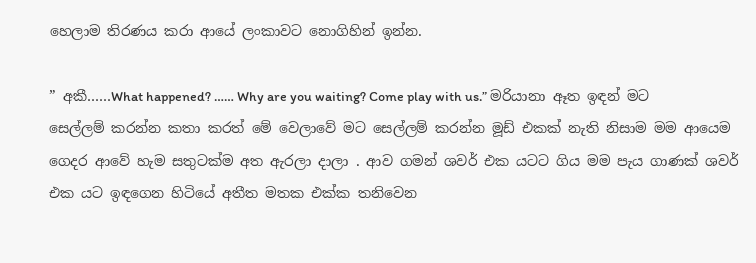හෙලාම තිරණය කරා ආයේ ලංකාවට නොගිහින් ඉන්න.

” අකී……What happened? …… Why are you waiting? Come play with us.” මරියානා ඈත ඉඳන් මට සෙල්ලම් කරන්න කතා කරත් මේ වෙලාවේ මට සෙල්ලම් කරන්න මූඩ් එකක් නැති නිසාම මම ආයෙම ගෙදර ආවේ හැම සතුටක්ම අත ඇරලා දාලා . ආව ගමන් ශවර් එක යටට ගිය මම පැය ගාණක් ශවර් එක යට ඉඳගෙන හිටියේ අතීත මතක එක්ක තනිවෙන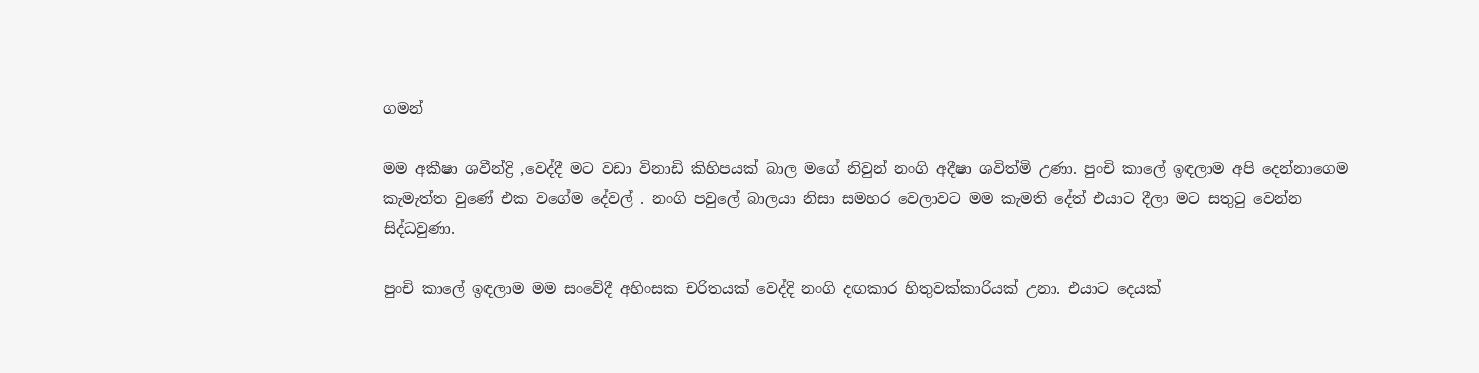ගමන්

මම අකීෂා ශවීන්ද්‍රි ,වෙද්දී මට වඩා විනාඩි කිහිපයක් බාල මගේ නිවුන් නංගි අදීෂා ශවිත්මි උණා. පුංචි කාලේ ඉඳලාම අපි දෙන්නාගෙම කැමැත්ත වුණේ එක වගේම දේවල් . නංගි පවුලේ බාලයා නිසා සමහර වෙලාවට මම කැමති දේත් එයාට දීලා මට සතුටු වෙන්න සිද්ධවුණා.

පුංචි කාලේ ඉඳලාම මම සංවේදී අහිංසක චරිතයක් වෙද්දි නංගි දඟකාර හිතුවක්කාරියක් උනා. එයාට දෙයක්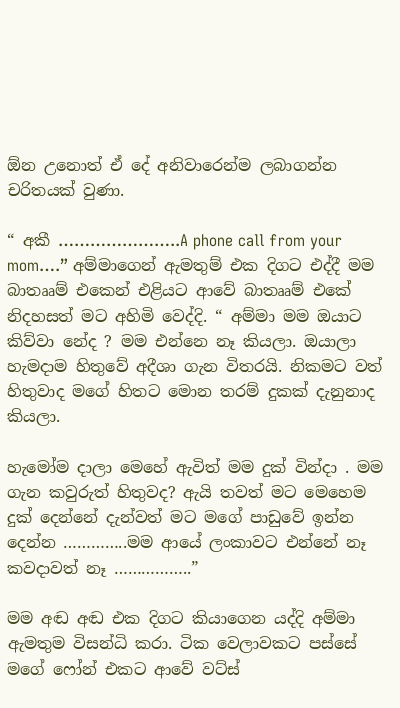ඕන උනොත් ඒ දේ අනිවාරෙන්ම ලබාගන්න චරිතයක් වුණා.

“ අකී …………………..A phone call from your mom….” අම්මාගෙන් ඇමතුම් එක දිගට එද්දී මම බාතෲම් එකෙන් එළියට ආවේ බාතෲම් එකේ නිදහසත් මට අහිමි වෙද්දි. “ අම්මා මම ඔයාට කිව්වා නේද ? මම එන්නෙ නෑ කියලා. ඔයාලා හැමදාම හිතුවේ අදීශා ගැන විතරයි. නිකමට වත් හිතුවාද මගේ හිතට මොන තරම් දුකක් දැනුනාද කියලා.

හැමෝම දාලා මෙහේ ඇවිත් මම දුක් වින්දා . මම ගැන කවුරුත් හිතුවද? ඇයි තවත් මට මෙහෙම දුක් දෙන්නේ දැන්වත් මට මගේ පාඩුවේ ඉන්න දෙන්න …………..මම ආයේ ලංකාවට එන්නේ නෑ කවදාවත් නෑ ……………..”

මම අඬ අඬ එක දිගට කියාගෙන යද්දි අම්මා ඇමතුම විසන්ධි කරා. ටික වෙලාවකට පස්සේ මගේ ෆෝන් එකට ආවේ වට්ස්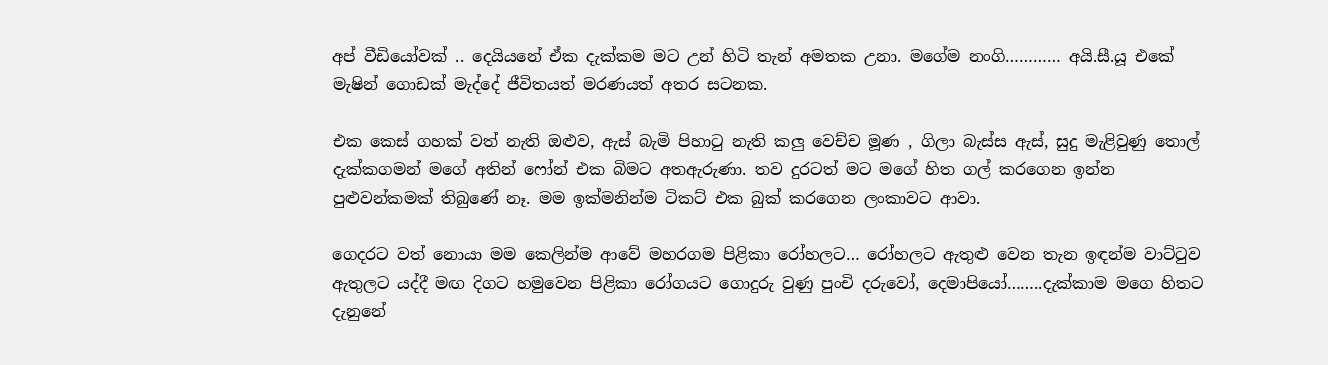අප් වීඩියෝවක් .. දෙයියනේ ඒක දැක්කම මට උන් හිටි තැන් අමතක උනා. මගේම නංගි………… අයි.සී.යූ එකේ මැෂින් ගොඩක් මැද්දේ ජීවිතයත් මරණයත් අතර සටනක.

එක කෙස් ගහක් වත් නැති ඔළුව, ඇස් බැමි පිහාටු නැති කලු වෙච්ච මූණ , ගිලා බැස්ස ඇස්, සුදු මැළිවුණු තොල් දැක්කගමන් මගේ අතින් ෆෝන් එක බිමට අතඇරුණා. තව දුරටත් මට මගේ හිත ගල් කරගෙන ඉන්න පුළුවන්කමක් තිබුණේ නෑ. මම ඉක්මනින්ම ටිකට් එක බුක් කරගෙන ලංකාවට ආවා.

ගෙදරට වත් නොයා මම කෙලින්ම ආවේ මහරගම පිළිකා රෝහලට… රෝහලට ඇතුළු වෙන තැන ඉඳන්ම වාට්ටුව ඇතුලට යද්දී මඟ දිගට හමුවෙන පිළිකා රෝගයට ගොදුරු වුණු පුංචි දරුවෝ, දෙමාපියෝ……..දැක්කාම මගෙ හිතට දැනුනේ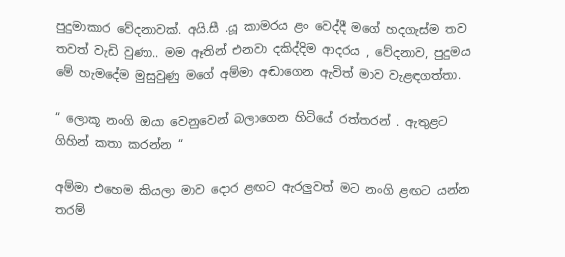පුදුමාකාර වේදනාවක්. අයි.සී .යූ කාමරය ළං වෙද්දී මගේ හදගැස්ම තව තවත් වැඩි වුණා.. මම ඈතින් එනවා දකිද්දිම ආදරය , වේදනාව, පුදුමය මේ හැමදේම මුසුවුණු මගේ අම්මා අඬාගෙන ඇවිත් මාව වැළඳගත්තා.

“ ලොකූ නංගි ඔයා වෙනුවෙන් බලාගෙන හිටියේ රත්තරන් . ඇතුළට ගිහින් කතා කරන්න “

අම්මා එහෙම කියලා මාව දොර ළඟට ඇරලුවත් මට නංගි ළඟට යන්න තරම්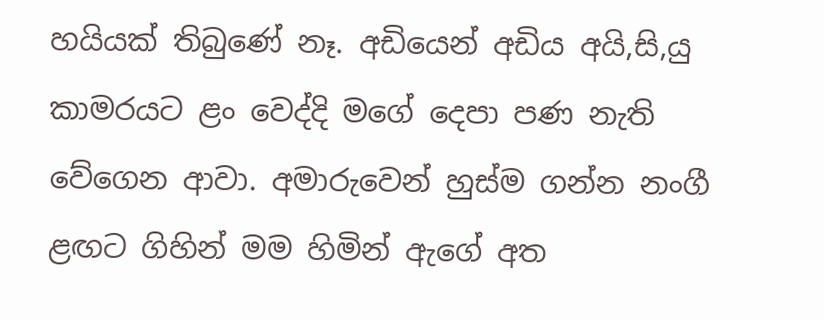හයියක් තිබුණේ නෑ. අඩියෙන් අඩිය අයි,සි,යු කාමරයට ළං වෙද්දි මගේ දෙපා පණ නැති වේගෙන ආවා. අමාරුවෙන් හුස්ම ගන්න නංගී ළඟට ගිහින් මම හිමින් ඇගේ අත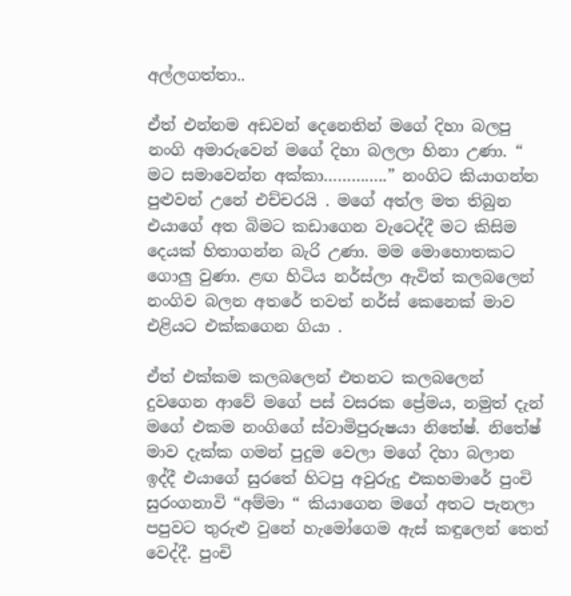අල්ලගත්තා..

ඒත් එන්නම අඩවන් දෙනෙතින් මගේ දිහා බලපු නංගි අමාරුවෙන් මගේ දිහා බලලා හිනා උණා. “ මට සමාවෙන්න අක්කා…………..” නංගිට කියාගන්න පුළුවන් උනේ එච්චරයි . මගේ අත්ල මත තිබුන එයාගේ අත බිමට කඩාගෙන වැටෙද්දී මට කිසිම දෙයක් හිතාගන්න බැරි උණා. මම මොහොතකට ගොලු වුණා. ළඟ හිටිය නර්ස්ලා ඇවිත් කලබලෙන් නංගිව බලන අතරේ තවත් නර්ස් කෙනෙක් මාව එළියට එක්කගෙන ගියා .

ඒත් එක්කම කලබලෙන් එතනට කලබලෙන් දුවගෙන ආවේ මගේ පස් වසරක ප්‍රේමය, නමුත් දැන් මගේ එකම නංගිගේ ස්වාමිපුරුෂයා නිතේෂ්. නිතේෂ් මාව දැක්ක ගමන් පුදුම වෙලා මගේ දිහා බලාන ඉද්දී එයාගේ සුරතේ හිටපු අවුරුදු එකහමාරේ පුංචි සුරංගනාවි “අම්මා “ කියාගෙන මගේ අතට පැනලා පපුවට තුරුළු වුනේ හැමෝගෙම ඇස් කඳුලෙන් තෙත් වෙද්දී. පුංචි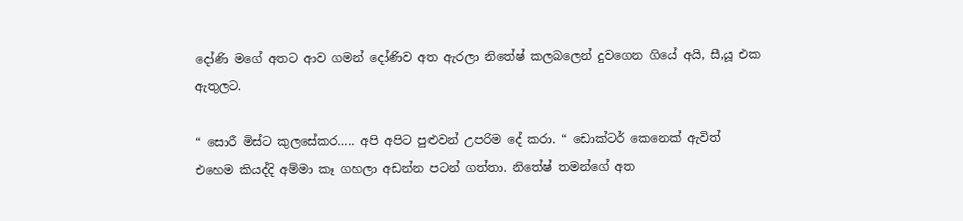දෝණි මගේ අතට ආව ගමන් දෝණිව අත ඇරලා නිතේෂ් කලබලෙන් දුවගෙන ගියේ අයි, සී,යූ එක ඇතුලට.

“ සොරී මිස්ට කුලසේකර….. අපි අපිට පුළුවන් උපරිම දේ කරා. “ ඩොක්ටර් කෙනෙක් ඇවිත් එහෙම කියද්දි අම්මා කෑ ගහලා අඩන්න පටන් ගත්තා. නිතේෂ් තමන්ගේ අත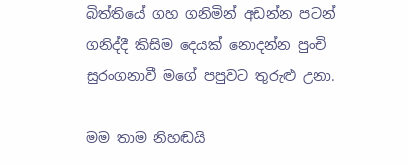බිත්තියේ ගහ ගනිමින් අඩන්න පටන් ගනිද්දී කිසිම දෙයක් නොදන්න පුංචි සුරංගනාවී මගේ පපුවට තුරුළු උනා.

මම තාම නිහඬයි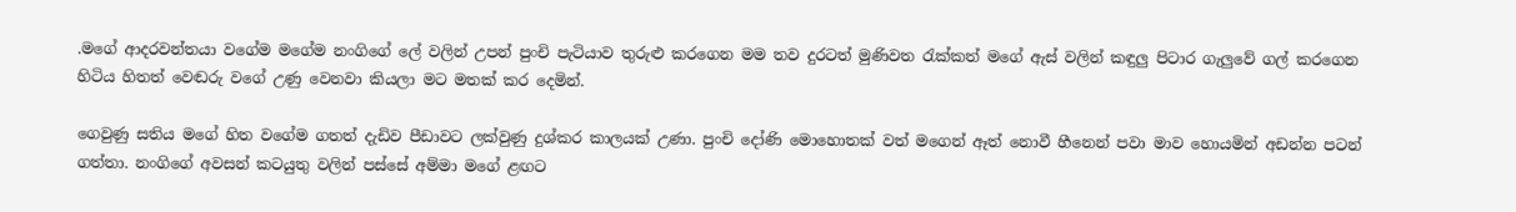.මගේ ආදරවන්තයා වගේම මගේම නංගිගේ ලේ වලින් උපන් පුංචි පැටියාව තුරුළු කරගෙන මම තව දුරටත් මුණිවත රැක්කත් මගේ ඇස් වලින් කඳුලු පිටාර ගැලුවේ ගල් කරගෙන හිටිය හිතත් වෙඬරු වගේ උණු වෙනවා කියලා මට මතක් කර දෙමින්.

ගෙවුණු සතිය මගේ හිත වගේම ගතත් දැඩිව පීඩාවට ලක්වුණු දුශ්කර කාලයක් උණා. පුංචි දෝණි මොහොතක් වත් මගෙන් ඈත් නොවී හීනෙන් පවා මාව හොයමින් අඩන්න පටන් ගත්තා. නංගිගේ අවසන් කටයුතු වලින් පස්සේ අම්මා මගේ ළඟට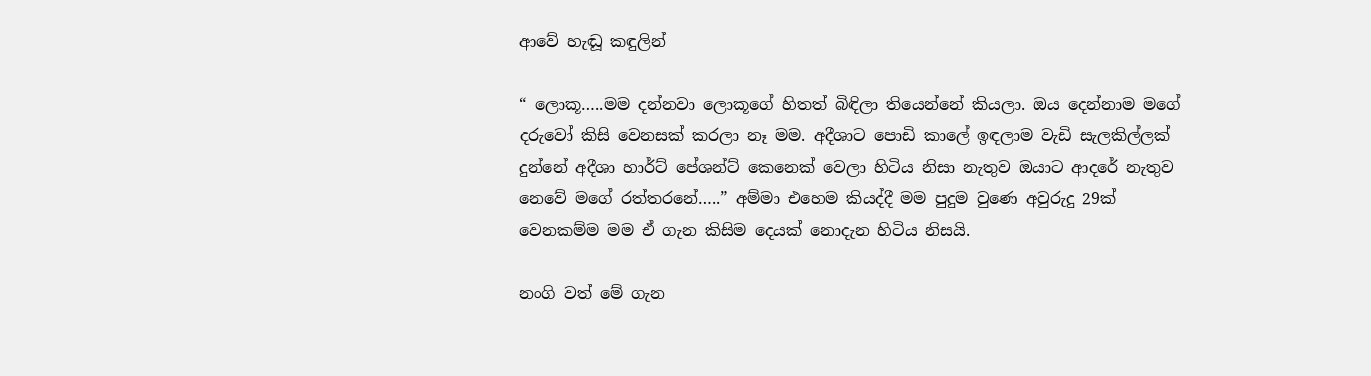ආවේ හැඬූ කඳුලින්

“ ලොකූ…..මම දන්නවා ලොකූගේ හිතත් බිඳිලා තියෙන්නේ කියලා. ඔය දෙන්නාම මගේ දරුවෝ කිසි වෙනසක් කරලා නෑ මම. අදීශාට පොඩි කාලේ ඉඳලාම වැඩි සැලකිල්ලක් දුන්නේ අදීශා හාර්ට් පේශන්ට් කෙනෙක් වෙලා හිටිය නිසා නැතුව ඔයාට ආදරේ නැතුව නෙවේ මගේ රත්තරනේ…..” අම්මා එහෙම කියද්දී මම පුදුම වුණෙ අවුරුදු 29ක් වෙනකම්ම මම ඒ ගැන කිසිම දෙයක් නොදැන හිටිය නිසයි.

නංගි වත් මේ ගැන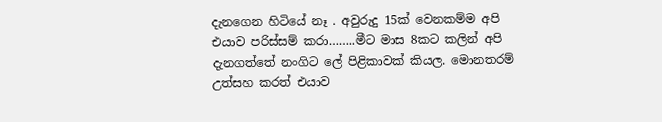දැනගෙන හිටියේ නෑ . අවුරුදු 15ක් වෙනකම්ම අපි එයාව පරිස්සම් කරා……..මීට මාස 8කට කලින් අපි දැනගත්තේ නංගිට ලේ පිළිකාවක් කියල. මොනතරම් උත්සහ කරත් එයාව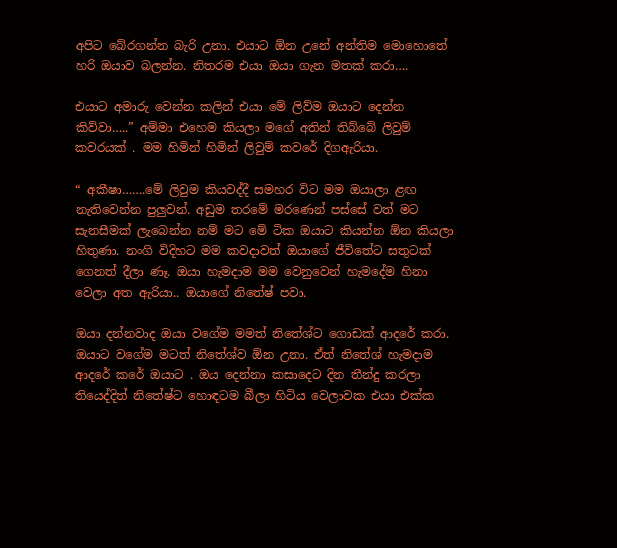අපිට බේරගන්න බැරි උනා. එයාට ඕන උනේ අන්තිම මොහොතේ හරි ඔයාව බලන්න. නිතරම එයා ඔයා ගැන මතක් කරා….

එයාට අමාරු වෙන්න කලින් එයා මේ ලිව්ම ඔයාට දෙන්න කිව්වා…..” අම්මා එහෙම කියලා මගේ අතින් තිබ්බේ ලිවුම් කවරයක් . මම හිමින් හිමින් ලිවුම් කවරේ දිගඇරියා.

“ අකීෂා…….මේ ලිවුම කියවද්දී සමහර විට මම ඔයාලා ළඟ නැතිවෙන්න පුලුවන්. අඩුම තරමේ මරණෙන් පස්සේ වත් මට සැනසීමක් ලැබෙන්න නම් මට මේ ටික ඔයාට කියන්න ඕන කියලා හිතුණා. නංගි විදිහට මම කවදාවත් ඔයාගේ ජීවිතේට සතුටක් ගෙනත් දීලා ණෑ. ඔයා හැමදාම මම වෙනුවෙන් හැමදේම හිනා වෙලා අත ඇරියා.. ඔයාගේ නිතේෂ් පවා.

ඔයා දන්නවාද ඔයා වගේම මමත් නිතේශ්ට ගොඩක් ආදරේ කරා. ඔයාට වගේම මටත් නිතේශ්ව ඕන උනා. ඒත් නිතේශ් හැමදාම ආදරේ කරේ ඔයාට . ඔය දෙන්නා කසාදෙට දින තීන්දු කරලා තියෙද්දිත් නිතේෂ්ට හොඳටම බීලා හිටිය වෙලාවක එයා එක්ක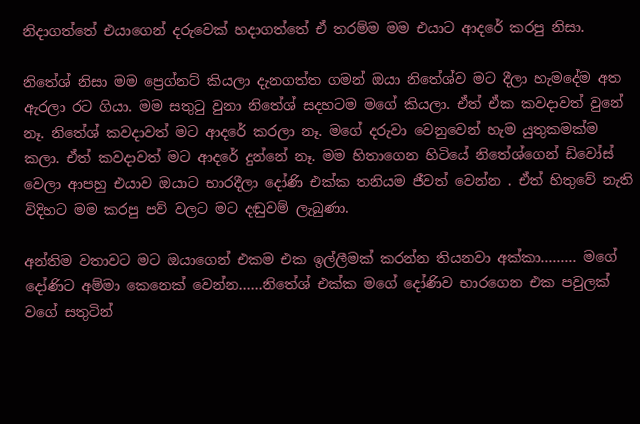නිදාගත්තේ එයාගෙන් දරුවෙක් හදාගත්තේ ඒ තරම්ම මම එයාට ආදරේ කරපු නිසා.

නිතේශ් නිසා මම ප්‍රෙග්නට් කියලා දැනගත්ත ගමන් ඔයා නිතේශ්ව මට දීලා හැමදේම අත ඇරලා රට ගියා. මම සතුටු වුනා නිතේශ් සදහටම මගේ කියලා. ඒත් ඒක කවදාවත් වුනේ නෑ. නිතේශ් කවදාවත් මට ආදරේ කරලා නෑ. මගේ දරුවා වෙනුවෙන් හැම යුතුකමක්ම කලා. ඒත් කවදාවත් මට ආදරේ දුන්නේ නෑ. මම හිතාගෙන හිටියේ නිතේශ්ගෙන් ඩිවෝස් වෙලා ආපහු එයාව ඔයාට භාරදීලා දෝණි එක්ක තනියම ජීවත් වෙන්න . ඒත් හිතුවේ නැති විදිහට මම කරපු පව් වලට මට දඬුවම් ලැබුණා.

අන්තිම වතාවට මට ඔයාගෙන් එකම එක ඉල්ලීමක් කරන්න තියනවා අක්කා……… මගේ දෝණිට අම්මා කෙනෙක් වෙන්න……නිතේශ් එක්ක මගේ දෝණිව භාරගෙන එක පවුලක් වගේ සතුටින්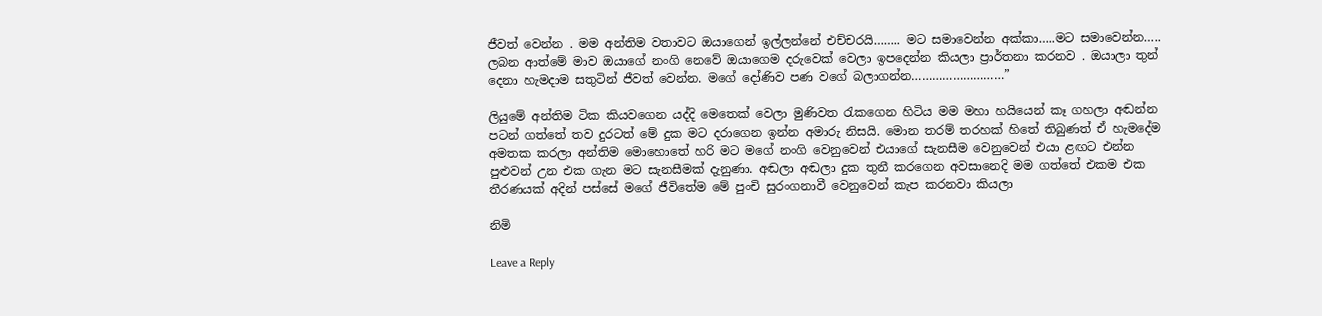ජීවත් වෙන්න . මම අන්තිම වතාවට ඔයාගෙන් ඉල්ලන්නේ එච්චරයි…….. මට සමාවෙන්න අක්කා…..මට සමාවෙන්න….. ලබන ආත්මේ මාව ඔයාගේ නංගි නෙවේ ඔයාගෙම දරුවෙක් වෙලා ඉපදෙන්න කියලා ප්‍රාර්තනා කරනව . ඔයාලා තුන් දෙනා හැමදාම සතුටින් ජීවත් වෙන්න. මගේ දෝණිව පණ වගේ බලාගන්න………………………”

ලියුමේ අන්තිම ටික කියවගෙන යද්දි මෙතෙක් වෙලා මුණිවත රැකගෙන හිටිය මම මහා හයියෙන් කෑ ගහලා අඬන්න පටන් ගත්තේ තව දුරටත් මේ දුක මට දරාගෙන ඉන්න අමාරු නිසයි. මොන තරම් තරහක් හිතේ තිබුණත් ඒ හැමදේම අමතක කරලා අන්තිම මොහොතේ හරි මට මගේ නංගි වෙනුවෙන් එයාගේ සැනසීම වෙනුවෙන් එයා ළඟට එන්න පුළුවන් උන එක ගැන මට සැනසීමක් දැනුණා. අඬලා අඬලා දුක තුනී කරගෙන අවසානෙදි මම ගත්තේ එකම එක තීරණයක් අදින් පස්සේ මගේ ජීවිතේම මේ පුංචි සුරංගනාවී වෙනුවෙන් කැප කරනවා කියලා

නිමි

Leave a Reply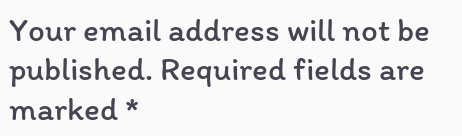Your email address will not be published. Required fields are marked *